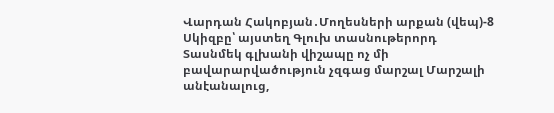Վարդան Հակոբյան․Մողեսների արքան (վեպ)-8
Սկիզբը՝ այստեղ Գլուխ տասնութերորդ Տասնմեկ գլխանի վիշապը ոչ մի բավարարվածություն չզգաց մարշալ Մարշալի անէանալուց,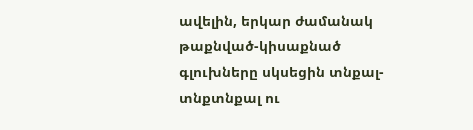ավելին, երկար ժամանակ թաքնված-կիսաքնած գլուխները սկսեցին տնքալ-տնքտնքալ ու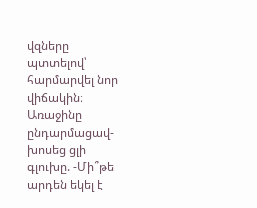վզները պտտելով՝ հարմարվել նոր վիճակին։ Առաջինը ընդարմացավ-խոսեց ցլի գլուխը. -Մի՞թե արդեն եկել է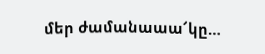մեր ժամանաաա՜կը…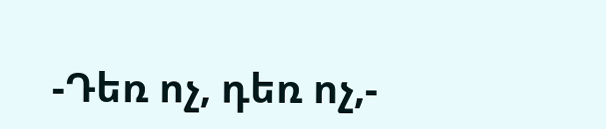-Դեռ ոչ, դեռ ոչ,-